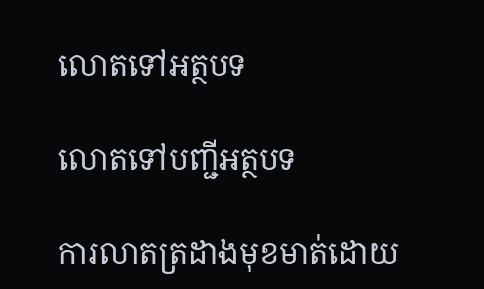លោតទៅអត្ថបទ

លោតទៅបញ្ជីអត្ថបទ

ការលាតត្រដាងមុខមាត់ដោយ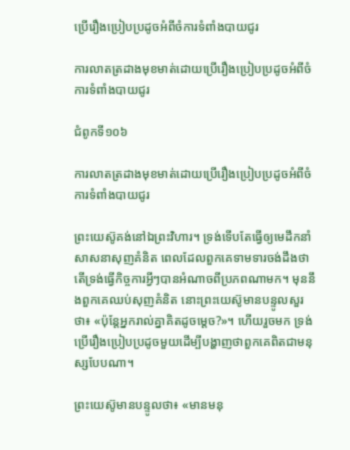ប្រើរឿងប្រៀបប្រដូចអំពីចំការទំពាំងបាយជូរ

ការលាតត្រដាងមុខមាត់ដោយប្រើរឿងប្រៀបប្រដូចអំពីចំការទំពាំងបាយជូរ

ជំពូកទី១០៦

ការលាតត្រដាងមុខមាត់ដោយប្រើរឿងប្រៀបប្រដូចអំពីចំការទំពាំងបាយជូរ

ព្រះយេស៊ូគង់នៅឯព្រះវិហារ។ ទ្រង់ទើបតែធ្វើឲ្យមេដឹកនាំសាសនាសុញគំនិត ពេលដែលពួកគេទាមទារចង់ដឹងថា តើទ្រង់ធ្វើកិច្ចការអ្វីៗបានអំណាចពីប្រភពណាមក។ មុននឹងពួកគេឈប់សុញគំនិត នោះព្រះយេស៊ូមានបន្ទូលសួរថា៖ «ប៉ុន្តែអ្នករាល់គ្នាគិតដូចម្ដេច?»។ ហើយរួចមក ទ្រង់ប្រើរឿងប្រៀបប្រដូចមួយដើម្បីបង្ហាញថាពួកគេពិតជាមនុស្សបែបណា។

ព្រះយេស៊ូមានបន្ទូលថា៖ «មានមនុ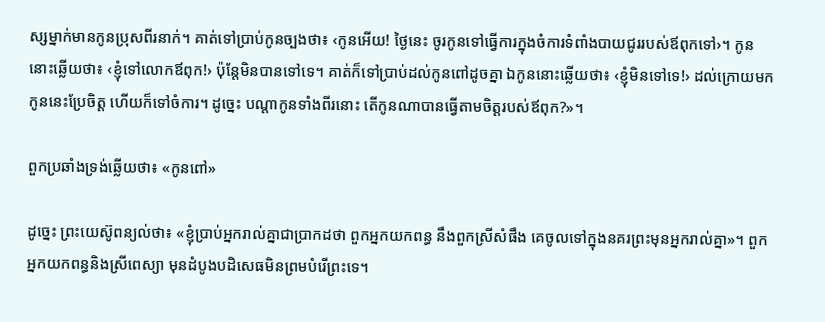ស្សម្នាក់មានកូនប្រុសពីរនាក់។ គាត់ទៅប្រាប់កូនច្បងថា៖ ‹កូនអើយ! ថ្ងៃនេះ ចូរកូនទៅធ្វើការក្នុងចំការទំពាំងបាយជូររបស់ឪពុកទៅ›។ កូននោះឆ្លើយថា៖ ‹ខ្ញុំទៅលោកឪពុក!› ប៉ុន្តែមិនបានទៅទេ។ គាត់ក៏ទៅប្រាប់ដល់កូនពៅដូចគ្នា ឯកូននោះឆ្លើយថា៖ ‹ខ្ញុំមិនទៅទេ!› ដល់ក្រោយមកកូននេះប្រែចិត្ត ហើយក៏ទៅចំការ។ ដូច្នេះ បណ្ដាកូនទាំងពីរនោះ តើកូនណាបានធ្វើតាមចិត្តរបស់ឪពុក?»។

ពួកប្រឆាំងទ្រង់ឆ្លើយថា៖ «កូនពៅ»

ដូច្នេះ ព្រះយេស៊ូពន្យល់ថា៖ «ខ្ញុំប្រាប់អ្នករាល់គ្នាជាប្រាកដថា ពួកអ្នកយកពន្ធ នឹងពួកស្រីសំផឹង គេចូលទៅក្នុងនគរព្រះមុនអ្នករាល់គ្នា»។ ពួកអ្នកយកពន្ធនិងស្រីពេស្យា មុនដំបូងបដិសេធមិនព្រមបំរើព្រះទេ។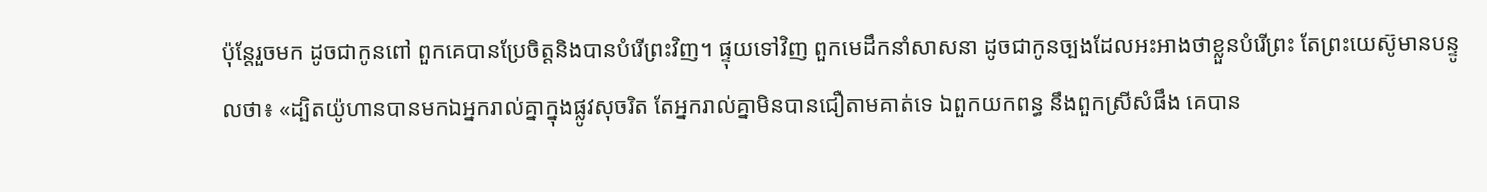ប៉ុន្តែរួចមក ដូចជាកូនពៅ ពួកគេបានប្រែចិត្តនិងបានបំរើព្រះវិញ។ ផ្ទុយទៅវិញ ពួកមេដឹកនាំសាសនា ដូចជាកូនច្បងដែលអះអាងថាខ្លួនបំរើព្រះ តែព្រះយេស៊ូមានបន្ទូលថា៖ «ដ្បិតយ៉ូហានបានមកឯអ្នករាល់គ្នាក្នុងផ្លូវសុចរិត តែអ្នករាល់គ្នាមិនបានជឿតាមគាត់ទេ ឯពួកយកពន្ធ នឹងពួកស្រីសំផឹង គេបាន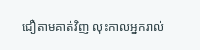ជឿតាមគាត់វិញ លុះកាលអ្នករាល់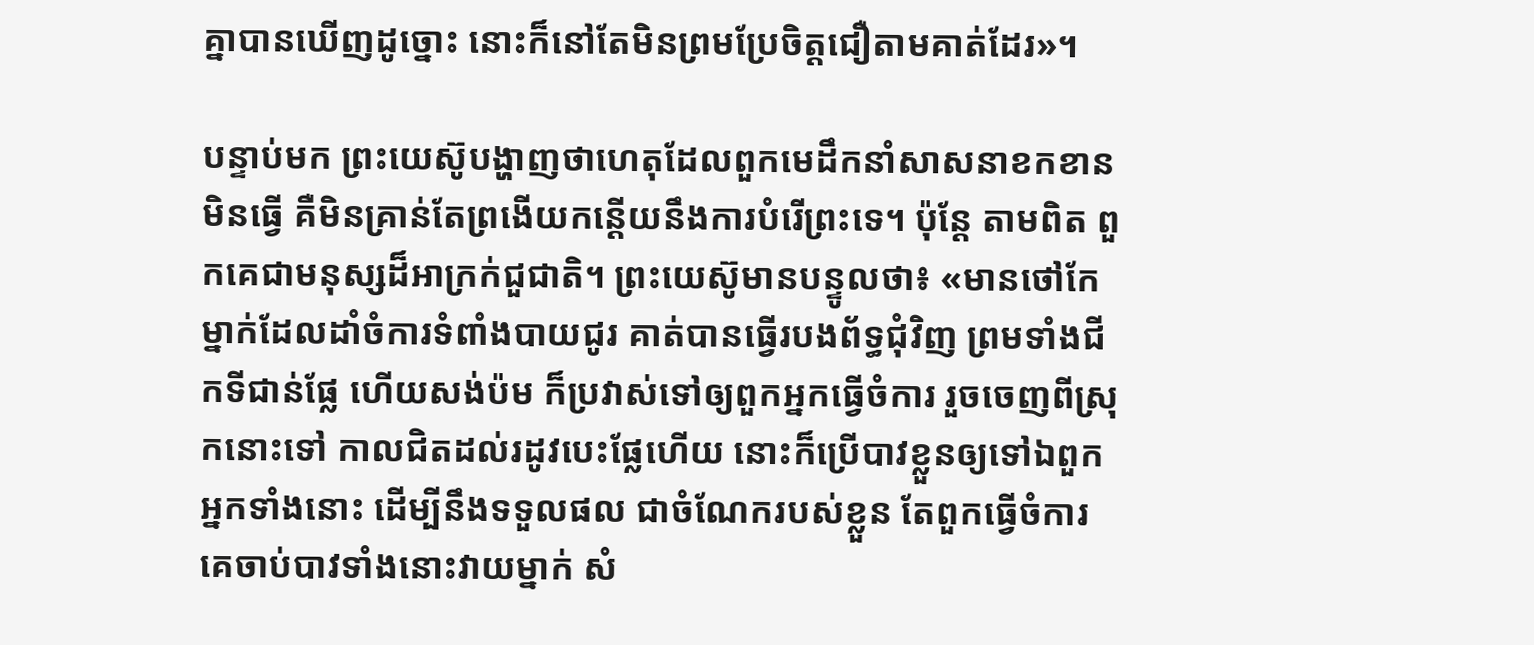គ្នាបានឃើញដូច្នោះ នោះក៏នៅតែមិនព្រមប្រែចិត្តជឿតាមគាត់ដែរ»។

បន្ទាប់មក ព្រះយេស៊ូបង្ហាញថាហេតុដែលពួកមេដឹកនាំសាសនាខកខានមិនធ្វើ គឺមិនគ្រាន់តែព្រងើយកន្តើយនឹងការបំរើព្រះទេ។ ប៉ុន្តែ តាមពិត ពួកគេជាមនុស្សដ៏អាក្រក់ជួជាតិ។ ព្រះយេស៊ូមានបន្ទូលថា៖ «មានថៅកែម្នាក់ដែលដាំចំការទំពាំងបាយជូរ គាត់បានធ្វើរបងព័ទ្ធជុំវិញ ព្រមទាំងជីកទីជាន់ផ្លែ ហើយសង់ប៉ម ក៏ប្រវាស់ទៅឲ្យពួកអ្នកធ្វើចំការ រួចចេញពីស្រុកនោះទៅ កាលជិតដល់រដូវបេះផ្លែហើយ នោះក៏ប្រើបាវខ្លួនឲ្យទៅឯពួកអ្នកទាំងនោះ ដើម្បីនឹងទទួលផល ជាចំណែករបស់ខ្លួន តែពួកធ្វើចំការ គេចាប់បាវទាំងនោះវាយម្នាក់ សំ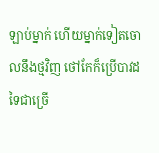ឡាប់ម្នាក់ ហើយម្នាក់ទៀតចោលនឹងថ្មវិញ ថៅកែក៏ប្រើបាវដទៃជាច្រើ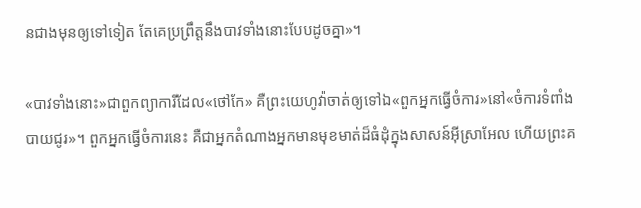នជាងមុនឲ្យទៅទៀត តែគេប្រព្រឹត្តនឹងបាវទាំងនោះបែបដូចគ្នា»។

«បាវទាំងនោះ»ជាពួកព្យាការីដែល«ថៅកែ» គឺព្រះយេហូវ៉ាចាត់ឲ្យទៅឯ«ពួកអ្នកធ្វើចំការ»នៅ«ចំការទំពាំងបាយជូរ»។ ពួកអ្នកធ្វើចំការនេះ គឺជាអ្នកតំណាងអ្នកមានមុខមាត់ដ៏ធំដុំក្នុងសាសន៍អ៊ីស្រាអែល ហើយព្រះគ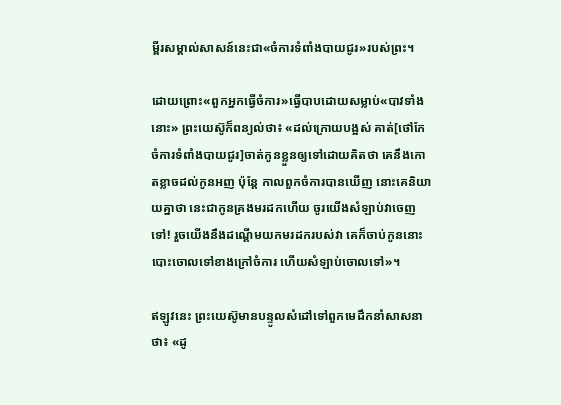ម្ពីរសម្គាល់សាសន៍នេះជា«ចំការទំពាំងបាយជូរ»របស់ព្រះ។

ដោយព្រោះ«ពួកអ្នកធ្វើចំការ»ធ្វើបាបដោយសម្លាប់«បាវទាំងនោះ» ព្រះយេស៊ូក៏ពន្យល់ថា៖ «ដល់ក្រោយបង្អស់ គាត់[ថៅកែចំការទំពាំងបាយជូរ]ចាត់កូនខ្លួនឲ្យទៅដោយគិតថា គេនឹងកោតខ្លាចដល់កូនអញ ប៉ុន្តែ កាលពួកចំការបានឃើញ នោះគេនិយាយគ្នាថា នេះជាកូនគ្រងមរដកហើយ ចូរយើងសំឡាប់វាចេញទៅ! រួចយើងនឹងដណ្ដើមយកមរដករបស់វា គេក៏ចាប់កូននោះ បោះចោលទៅខាងក្រៅចំការ ហើយសំឡាប់ចោលទៅ»។

ឥឡូវនេះ ព្រះយេស៊ូមានបន្ទូលសំដៅទៅពួកមេដឹកនាំសាសនាថា៖ «ដូ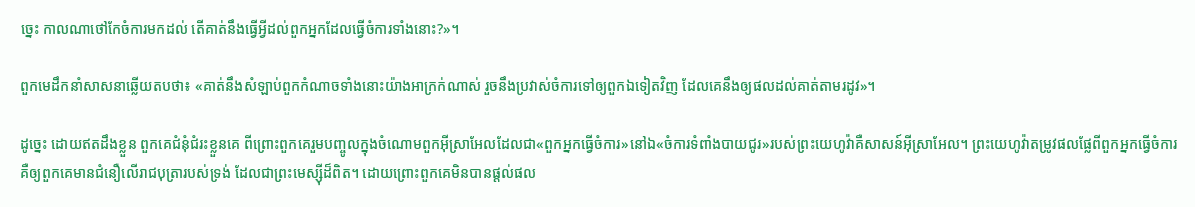ច្នេះ កាលណាថៅកែចំការមកដល់ តើគាត់នឹងធ្វើអ្វីដល់ពួកអ្នកដែលធ្វើចំការទាំងនោះ?»។

ពួកមេដឹកនាំសាសនាឆ្លើយតបថា៖ «គាត់នឹងសំឡាប់ពួកកំណាចទាំងនោះយ៉ាងអាក្រក់ណាស់ រួចនឹងប្រវាស់ចំការទៅឲ្យពួកឯទៀតវិញ ដែលគេនឹងឲ្យផលដល់គាត់តាមរដូវ»។

ដូច្នេះ ដោយឥតដឹងខ្លួន ពួកគេជំនុំជំរះខ្លួនគេ ពីព្រោះពួកគេរួមបញ្ចូលក្នុងចំណោមពួកអ៊ីស្រាអែលដែលជា«ពួកអ្នកធ្វើចំការ»នៅឯ«ចំការទំពាំងបាយជូរ»របស់ព្រះយេហូវ៉ាគឺសាសន៍អ៊ីស្រាអែល។ ព្រះយេហូវ៉ាតម្រូវផលផ្លែពីពួកអ្នកធ្វើចំការ គឺឲ្យពួកគេមានជំនឿលើរាជបុត្រារបស់ទ្រង់ ដែលជាព្រះមេស្ស៊ីដ៏ពិត។ ដោយព្រោះពួកគេមិនបានផ្ដល់ផល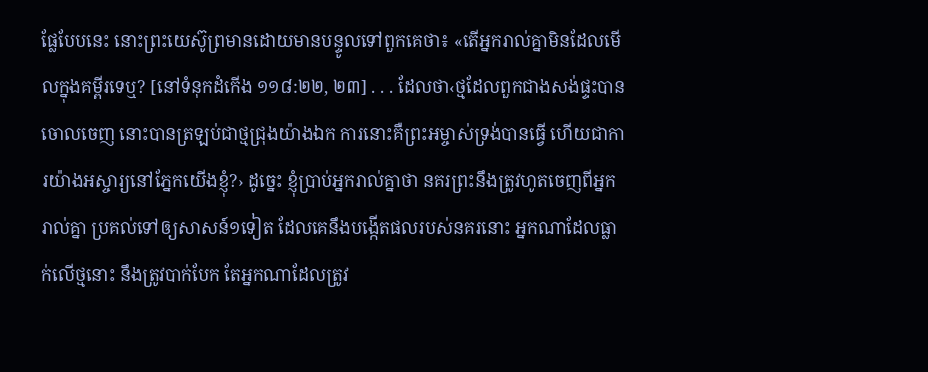ផ្លែបែបនេះ នោះព្រះយេស៊ូព្រមានដោយមានបន្ទូលទៅពួកគេថា៖ «តើអ្នករាល់គ្នាមិនដែលមើលក្នុងគម្ពីរទេឬ? [នៅទំនុកដំកើង ១១៨:២២, ២៣] . . . ដែលថា‹ថ្មដែលពួកជាងសង់ផ្ទះបានចោលចេញ នោះបានត្រឡប់ជាថ្មជ្រុងយ៉ាងឯក ការនោះគឺព្រះអម្ចាស់ទ្រង់បានធ្វើ ហើយជាការយ៉ាងអស្ចារ្យនៅភ្នែកយើងខ្ញុំ?› ដូច្នេះ ខ្ញុំប្រាប់អ្នករាល់គ្នាថា នគរព្រះនឹងត្រូវហូតចេញពីអ្នករាល់គ្នា ប្រគល់ទៅឲ្យសាសន៍១ទៀត ដែលគេនឹងបង្កើតផលរបស់នគរនោះ អ្នកណាដែលធ្លាក់លើថ្មនោះ នឹងត្រូវបាក់បែក តែអ្នកណាដែលត្រូវ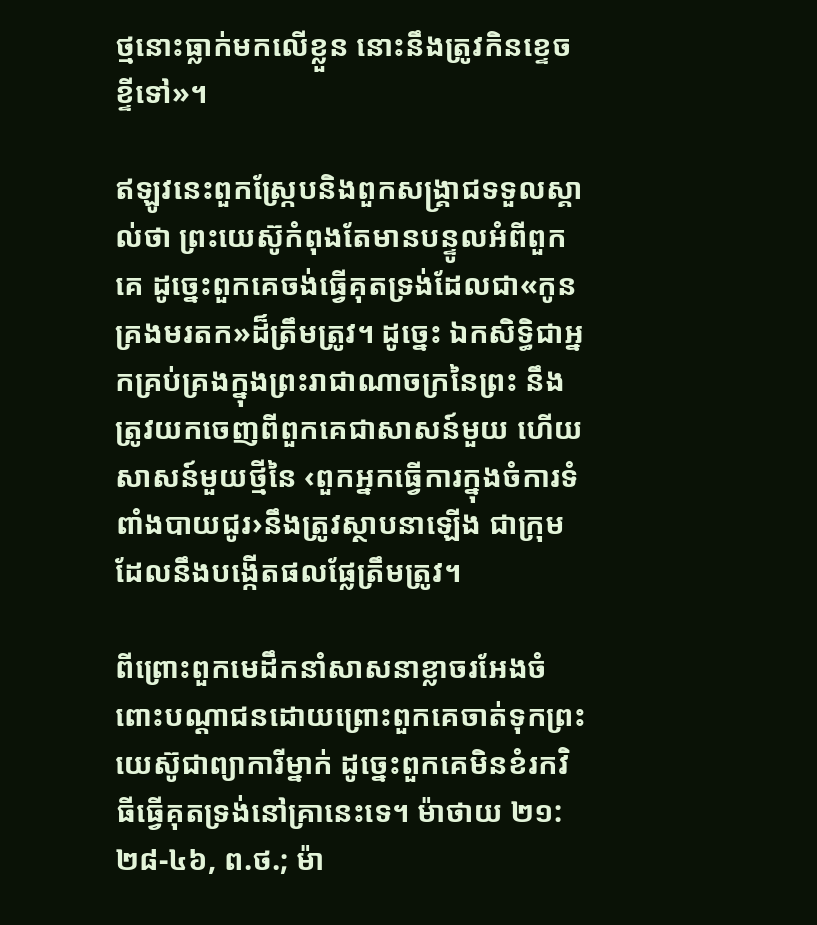ថ្មនោះធ្លាក់មកលើខ្លួន នោះនឹងត្រូវកិនខ្ទេចខ្ទីទៅ»។

ឥឡូវនេះពួកស្ក្រែបនិងពួកសង្គ្រាជទទួលស្គាល់ថា ព្រះយេស៊ូកំពុងតែមានបន្ទូលអំពីពួកគេ ដូច្នេះពួកគេចង់ធ្វើគុតទ្រង់ដែលជា«កូនគ្រងមរតក»ដ៏ត្រឹមត្រូវ។ ដូច្នេះ ឯកសិទ្ធិជាអ្នកគ្រប់គ្រងក្នុងព្រះរាជាណាចក្រនៃព្រះ នឹងត្រូវយកចេញពីពួកគេជាសាសន៍មួយ ហើយសាសន៍មួយថ្មីនៃ ‹ពួកអ្នកធ្វើការក្នុងចំការទំពាំងបាយជូរ›នឹងត្រូវស្ថាបនាឡើង ជាក្រុមដែលនឹងបង្កើតផលផ្លែត្រឹមត្រូវ។

ពីព្រោះពួកមេដឹកនាំសាសនាខ្លាចរអែងចំពោះបណ្ដាជនដោយព្រោះពួកគេចាត់ទុកព្រះយេស៊ូជាព្យាការីម្នាក់ ដូច្នេះពួកគេមិនខំរកវិធីធ្វើគុតទ្រង់នៅគ្រានេះទេ។ ម៉ាថាយ ២១:២៨-៤៦, ព.ថ.; ម៉ា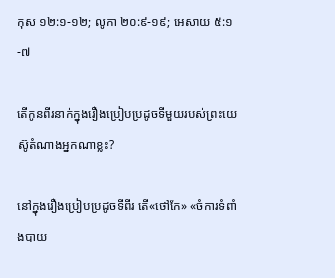កុស ១២:១-១២; លូកា ២០:៩-១៩; អេសាយ ៥:១-៧

តើកូនពីរនាក់ក្នុងរឿងប្រៀបប្រដូចទីមួយរបស់ព្រះយេស៊ូតំណាងអ្នកណាខ្លះ?

នៅក្នុងរឿងប្រៀបប្រដូចទីពីរ តើ«ថៅកែ» «ចំការទំពាំងបាយ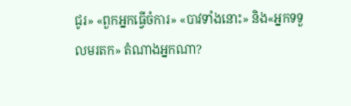ជូរ» «ពួកអ្នកធ្វើចំការ» «បាវទាំងនោះ» និង«អ្នកទទួលមរតក» តំណាងអ្នកណា?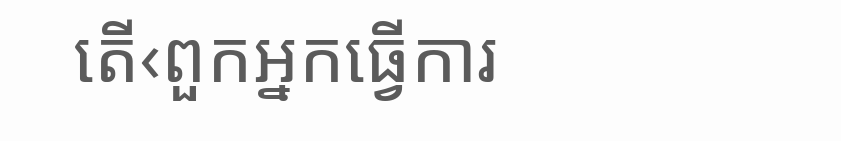តើ‹ពួកអ្នកធ្វើការ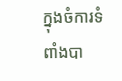ក្នុងចំការទំពាំងបា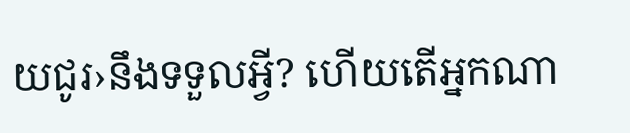យជូរ›នឹងទទួលអ្វី? ហើយតើអ្នកណា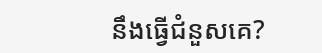នឹងធ្វើជំនួសគេ?